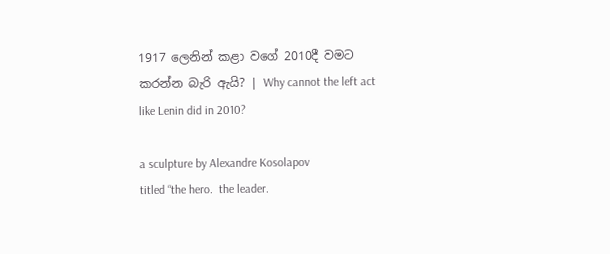1917 ලෙනින් කළා වගේ 2010දී වමට කරන්න බැරි ඇයි? | Why cannot the left act like Lenin did in 2010?

a sculpture by Alexandre Kosolapov
titled “the hero.  the leader.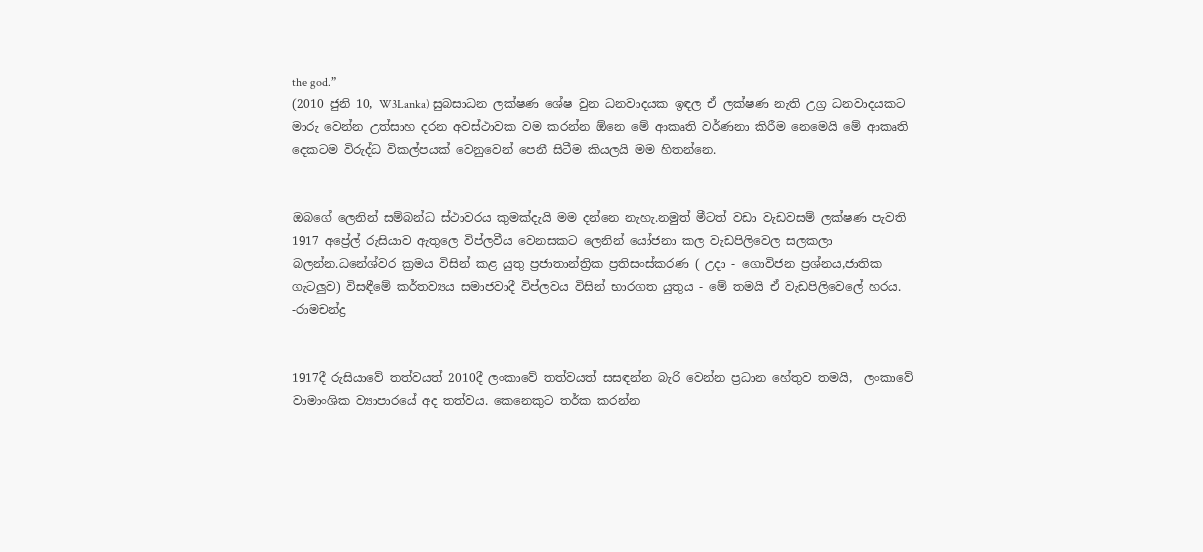the god.”
(2010 ජුනි 10, W3Lanka) සුබසාධන ලක්ෂණ ශේෂ වුන ධනවාදයක ඉඳල ඒ ලක්ෂණ නැති උග්‍ර ධනවාදයකට මාරු වෙන්න උත්සාහ දරන අවස්ථාවක වම කරන්න ඕනෙ මේ ආකෘති වර්ණනා කිරීම නෙමෙයි ‍මේ ආකෘති දෙකටම විරුද්ධ විකල්පයක් වෙනුවෙන් පෙනී සිටීම කියලයි මම හිතන්නෙ.


ඔබ‍ගේ ලෙනින් සම්බන්ධ ස්ථාවරය කුමක්දැයි මම දන්නෙ නැහැ.නමුත් මීටත් වඩා වැඩවසම් ලක්ෂණ පැවති 1917 අප්‍රේල් රුසියාව ඇතුලෙ විප්ලවීය වෙනසකට ලෙනින් යෝජනා කල වැඩපිලිවෙල සලකලා බලන්න.ධනේශ්වර ක්‍රමය විසින් කළ යුතු ප්‍රජාතාන්ත්‍රික ප්‍රතිසංස්කරණ ( උදා - ගොවිජන ප්‍රශ්නය,ජාතික ගැටලුව) විසඳීමේ කර්තව්‍යය සමාජවාදී විප්ලවය විසින් භාරගත යුතුය - මේ තමයි ඒ වැඩපිලිවෙලේ හරය.
-රාමචන්ද්‍ර


1917දී රුසියාවේ තත්වයත් 2010දී ලංකාවේ තත්වයත් සසඳන්න බැරි වෙන්න ප්‍රධාන හේතුව තමයි,  ලංකාවේ වාමාංශික ව්‍යාපාරයේ අද තත්වය. කෙනෙකුට තර්ක කරන්න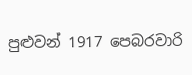පුළුවන් 1917 පෙබරවාරි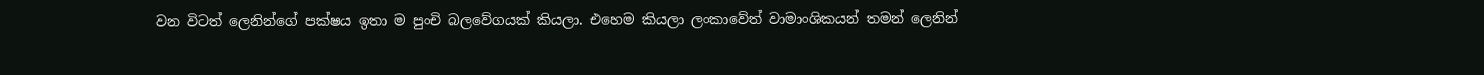වන විටත් ලෙනින්ගේ පක්ෂය ඉතා ම පුංචි බලවේගයක් කියලා. එහෙම කියලා ලංකාවේත් වාමාංශිකයන් තමන් ලෙනින්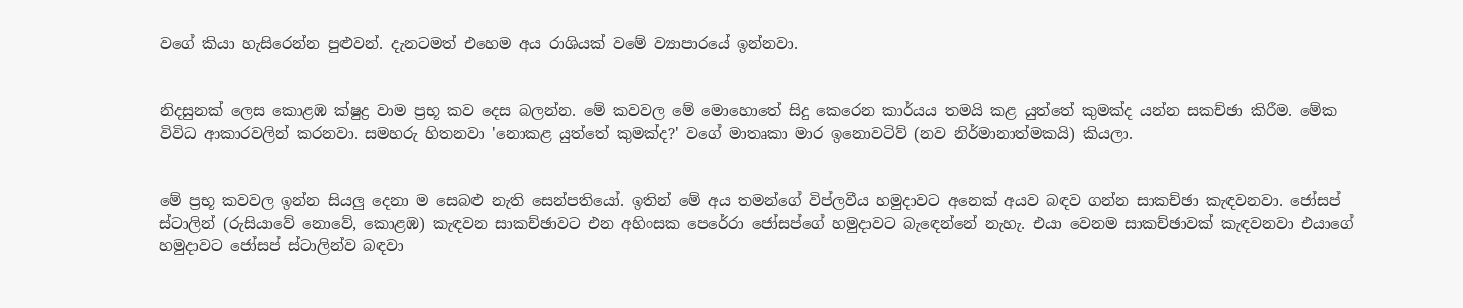වගේ කියා හැසිරෙන්න පුළුවන්. දැනටමත් එහෙම අය රාශියක් වමේ ව්‍යාපාරයේ ඉන්නවා.


නිදසුනක් ලෙස කොළඹ ක්ෂුද්‍ර වාම ප්‍රභූ කව දෙස බලන්න. මේ කවවල මේ මොහොතේ සිදු කෙරෙන කාර්යය තමයි කළ යුත්තේ කුමක්ද යන්න සකච්ඡා කිරීම. මේක විවිධ ආකාරවලින් කරනවා. සමහරු හිතනවා 'නොකළ යුත්තේ කුමක්ද?' වගේ මාතෘකා මාර ඉනොවටිව් (නව නිර්මානාත්මකයි) කියලා.


මේ ප්‍රභූ කවවල ඉන්න සියලු දෙනා ම සෙබළු නැති සෙන්පතියෝ. ඉතින් මේ අය තමන්ගේ විප්ලවීය හමුදාවට අනෙක් අයව බඳව ගන්න සාකච්ඡා කැඳවනවා. ජෝසප් ස්ටාලින් (රුසියාවේ නොවේ, කොළඹ) කැඳවන සාකච්ඡාවට එන අහිංසක පෙරේරා ජෝසප්ගේ හමුදාවට බැ‍ඳෙන්නේ නැහැ. එයා වෙනම සාකච්ඡාවක් කැඳවනවා එයාගේ හමුදාවට ජෝසප් ස්ටාලින්ව බඳවා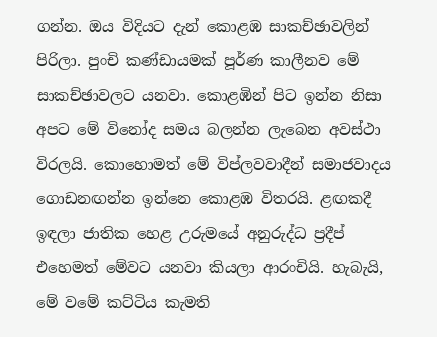ගන්න. ඔය විදියට දැන් කොළඹ සාකච්ඡාවලින් පිරිලා. පුංචි කණ්ඩායමක් පූර්ණ කාලීනව මේ සාකච්ඡාවලට යනවා. කොළඹින් පිට ඉන්න නිසා අපට මේ විනෝද සමය බලන්න ලැබෙන අවස්ථා විරලයි. කොහොමත් මේ විප්ලවවාදීන් සමාජවාදය ගොඩනඟන්න ඉන්නෙ කොළඹ විතරයි. ළඟකදී ඉඳලා ජාතික හෙළ උරුමයේ අනුරුද්ධ ප්‍රදීප් එහෙමත් මේවට යනවා කියලා ආරංචියි. හැබැයි, මේ වමේ කට්ටිය කැමති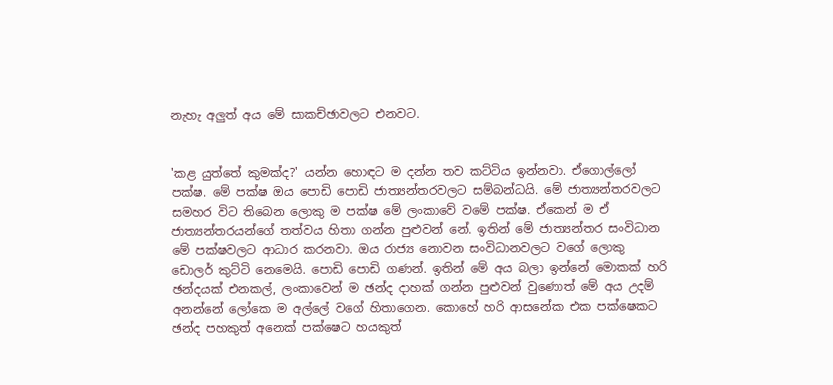නැහැ අලුත් අය මේ සාකච්ඡාවලට එනවට.


'කළ යුත්තේ කුමක්ද?' යන්න හොඳට ම දන්න තව කට්ටිය ඉන්නවා. ඒගොල්ලෝ පක්ෂ. මේ පක්ෂ ඔය පොඩි පොඩි ජාත්‍යන්තරවලට සම්බන්ධයි. මේ ජාත්‍යන්තරවලට සමහර විට තිබෙන ලොකු ම පක්ෂ මේ ලංකාවේ වමේ පක්ෂ. ඒකෙන් ම ඒ ජාත්‍යන්තරයන්ගේ තත්වය හිතා ගන්න පුළුවන් නේ. ඉතින් මේ ජාත්‍යන්තර සංවිධාන මේ පක්ෂවලට ආධාර කරනවා. ඔය රාජ්‍ය නොවන සංවිධානවලට වගේ ලොකු ඩොලර් කුට්ටි නෙමෙයි. පොඩි පොඩි ගණන්. ඉතින් මේ අය බලා ඉන්නේ මොකක් හරි ඡන්දයක් එනකල්, ලංකාවෙන් ම ඡන්ද දාහක් ගන්න පුළුවන් වුණොත් මේ අය උදම් අනන්නේ ලෝකෙ ම අල්ලේ වගේ හිතාගෙන. කොහේ හරි ආසනේක එක පක්ෂෙකට ඡන්ද පහකුත් අනෙක් පක්ෂෙට හයකුත්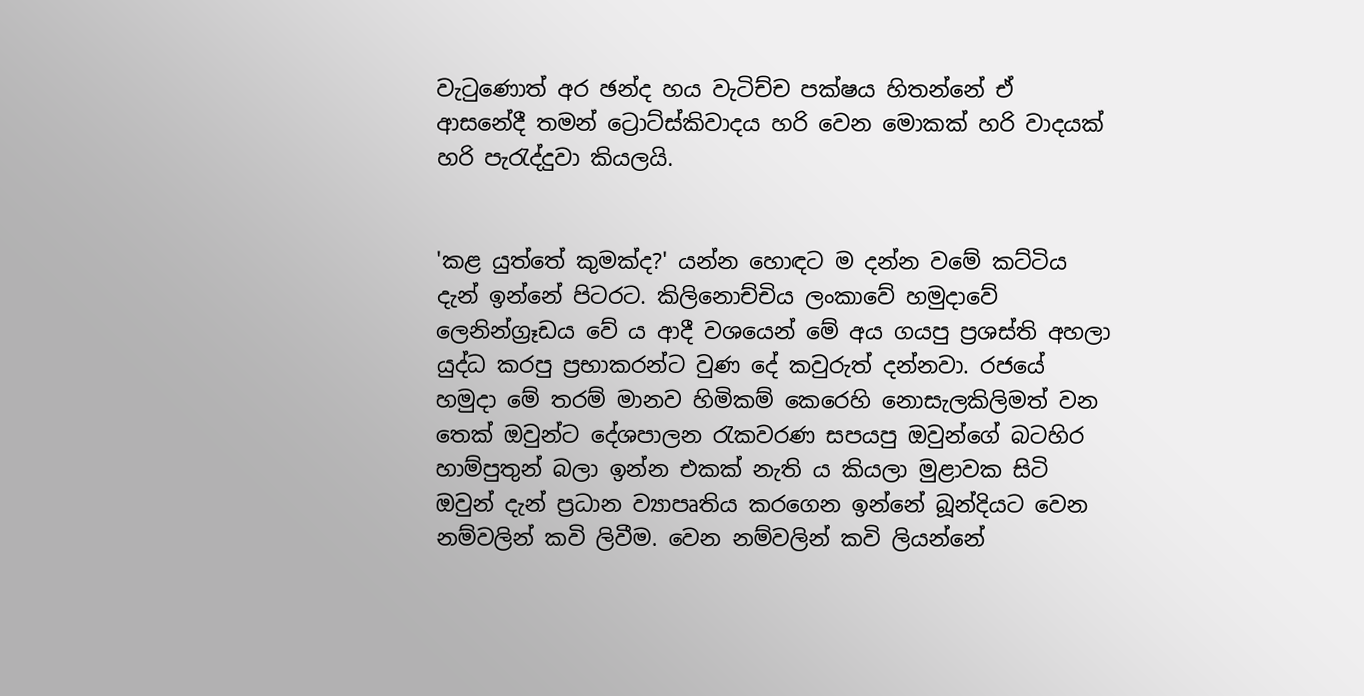වැටුණොත් අර ඡන්ද හය වැටිච්ච පක්ෂය හිතන්නේ ඒ ආසනේදී තමන් ට්‍රොට්ස්කිවාදය හරි වෙන මොකක් හරි වාදයක් හරි පැරැද්දුවා කියලයි.


'කළ යුත්තේ කුමක්ද?' යන්න හොඳට ම දන්න වමේ කට්ටිය දැන් ඉන්නේ පිටරට. කිලිනොච්චිය ලංකාවේ හමුදාවේ ලෙනින්ග්‍රෑඩය වේ ය ආදී වශයෙන් මේ අය ගයපු ප්‍රශස්ති අහලා යුද්ධ කරපු ප්‍රභාකරන්ට වුණ දේ කවුරුත් දන්නවා. රජයේ හමුදා මේ තරම් මානව හිමිකම් කෙරෙහි නොසැලකිලිමත් වන තෙක් ඔවුන්ට දේශපාලන රැකවරණ සපයපු ඔවුන්ගේ බටහිර හාම්පුතුන් බලා ඉන්න එකක් නැති ය කියලා මුළාවක සිටි ඔවුන් දැන් ප්‍රධාන ව්‍යාපෘතිය කරගෙන ඉන්නේ බූන්දියට වෙන නම්වලින් කවි ලිවීම. වෙන නම්වලින් කවි ලියන්නේ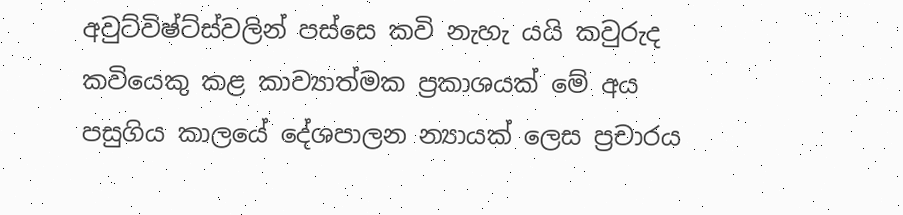අවුට්විෂ්ට්ස්වලින් පස්සෙ කවි නැහැ යයි කවුරුද කවියෙකු කළ කාව්‍යාත්මක ප්‍රකාශයක් මේ අය පසුගිය කාලයේ දේශපාලන න්‍යායක් ලෙස ප්‍රචාරය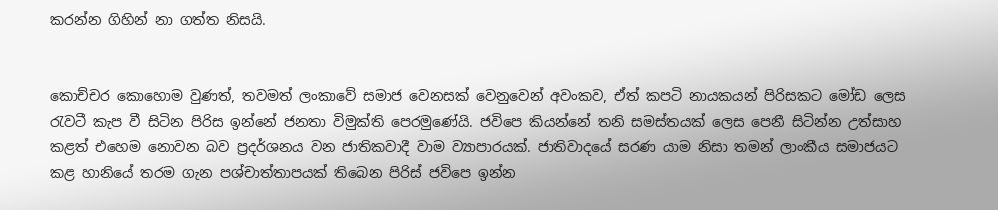කරන්න ගිහින් නා ගත්ත නිසයි.


කොච්චර කොහොම වුණත්, තවමත් ලංකාවේ සමාජ වෙනසක් වෙනුවෙන් අවංකව, ඒත් කපටි නායකයන් පිරිසකට මෝඩ ලෙස රැවටී කැප වී සිටින පිරිස ඉන්නේ ජනතා විමුක්ති පෙරමුණේයි. ජවිපෙ කියන්නේ තනි සමස්තයක් ලෙස පෙනී සිටින්න උත්සාහ කළත් එහෙම නොවන බව ප්‍රදර්ශනය වන ජාතිකවාදී වාම ව්‍යාපාරයක්. ජාතිවාදයේ සරණ යාම නිසා තමන් ලාංකීය සමාජයට කළ හානියේ තරම ගැන පශ්චාත්තාපයක් තිබෙන පිරිස් ජවිපෙ ඉන්න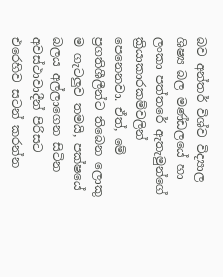බව අන්තර් විශ්ව විද්‍යාල ශිෂ්‍ය බල මණ්ඩලයේ හා ලංකා පත්තරේ ඇතැමුන්ගේ ක්‍රියාකාරකම්වලින් පෙනෙනවා. ඒත්, මේ ප්‍රගතිශීලීන්ට තිබෙන ලොකු ම ගැටලුව තමයි, පක්ෂයේ බලය අල්ලාගෙන සිටින අවස්ථාවාදීන් පිරිසට එරෙහිව සටන් කරන්න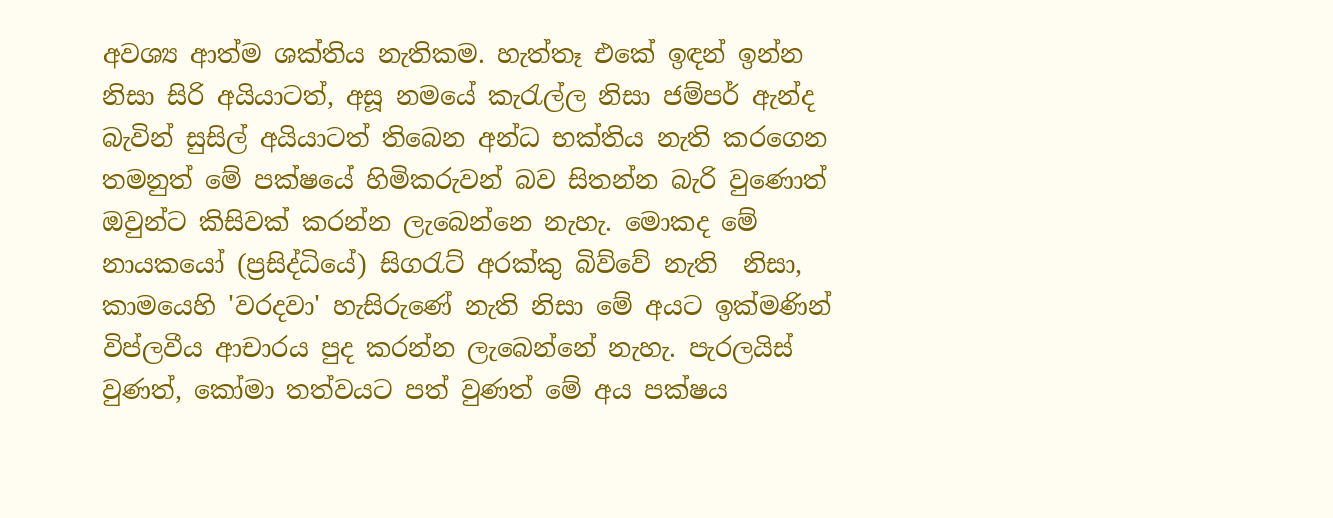අවශ්‍ය ආත්ම ශක්තිය නැතිකම. හැත්තෑ එකේ ඉඳන් ඉන්න නිසා සිරි අයියාටත්, අසූ නමයේ කැරැල්ල නිසා ජම්පර් ඇන්ද බැවින් සුසිල් අයියාටත් තිබෙන අන්ධ භක්තිය නැති කරගෙන තමනුත් මේ පක්ෂයේ හිමිකරුවන් බව සිතන්න බැරි වුණොත් ඔවුන්ට කිසිවක් කරන්න ලැබෙන්නෙ නැහැ. මොකද මේ නායකයෝ (ප්‍රසිද්ධියේ) සිගරැට් අරක්කු බිව්වේ නැති  නිසා, කාමයෙහි 'වරදවා' හැසිරුණේ නැති නිසා මේ අයට ඉක්මණින් විප්ලවීය ආචාරය පුද කරන්න ලැබෙන්නේ නැහැ. පැරලයිස් වුණත්, කෝමා තත්වයට පත් වුණත් මේ අය පක්ෂය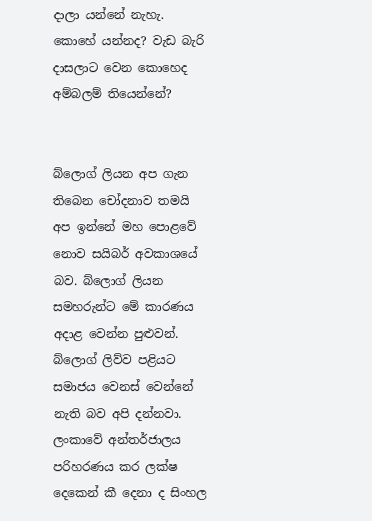දාලා යන්නේ නැහැ. කොහේ යන්නද? වැඩ බැරි දාසලාට වෙන කොහෙද අම්බලම් තියෙන්නේ?


බ්ලොග් ලියන අප ගැන තිබෙන චෝදනාව තමයි අප ඉන්නේ මහ පොළවේ නොව සයිබර් අවකාශයේ බව. බ්ලොග් ලියන සමහරුන්ට මේ කාරණය අදාළ වෙන්න පුළුවන්. බ්ලොග් ලිව්ව පළියට සමාජය වෙනස් වෙන්නේ නැති බව අපි දන්නවා. ලංකාවේ අන්තර්ජාලය පරිහරණය කර ලක්ෂ දෙකෙන් කී දෙනා ද සිංහල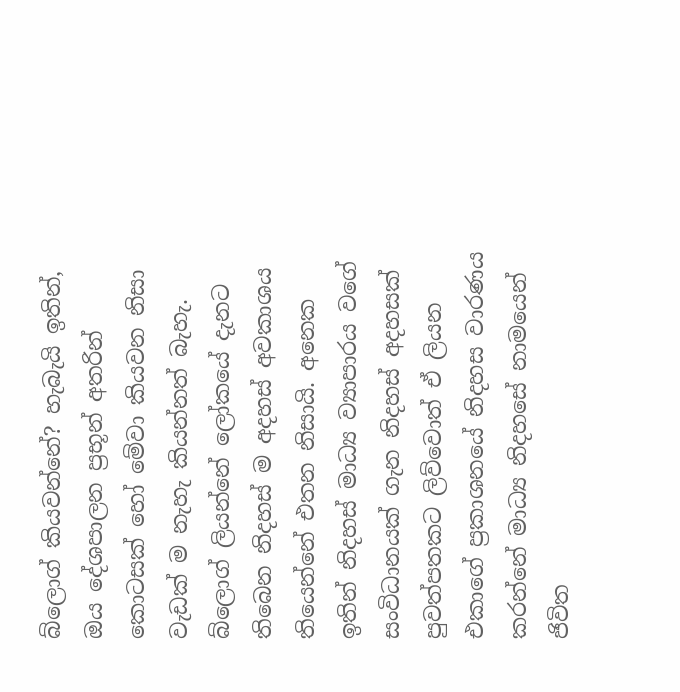බ්ලොග් කියවන්නේ? හැබැයි ඉතින්, ඔය දේශපාලන ප්‍රභූන් අතරින් කොටසක් හෝ මේවා කියවන නිසා වැඩක් ම නැහැ කියන්නත් බැහැ. බ්ලොග් ලියන්නේ ලෝකයේ දැනට තිබෙන නිදහස් ම අදහස් අවකාශය තියෙන්නේ එතන නිසායි. අනෙක ඉතින් නිදහස් මාධ්‍ය ව්‍යාපාරය වගේ සංවිධානයක් ගැන නිදහස් අදහසක් පුවත්පතකට ලිව්වොත් ඒ ලියන එකාගේ ප්‍රකාශනයේ නිදහස වාරණය කරන්නේ මාධ්‍ය නිදහසේ නාමයෙන් ජිවිත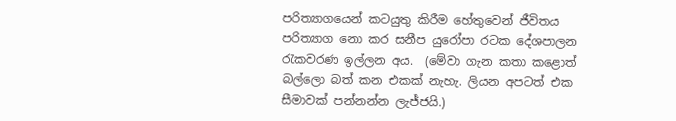පරිත්‍යාගයෙන් කටයුතු කිරීම හේතුවෙන් ජීවිතය පරිත්‍යාග නො කර සනීප යුරෝපා රටක දේශපාලන රැකවරණ ඉල්ලන අය.  (මේවා ගැන කතා කළොත් බල්ලො බත් කන එකක් නැහැ. ලියන අපටත් එක සීමාවක් පන්නන්න ලැජ්ජයි.)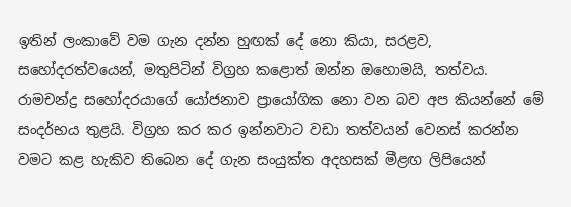ඉතින් ලංකාවේ වම ගැන දන්න හුඟක් දේ නො කියා, සරළව, සහෝදරත්වයෙන්, මතුපිටින් විග්‍රහ කළොත් ඔන්න ඔහොමයි, තත්වය. රාමචන්ද්‍ර සහෝදරයාගේ යෝජනාව ප්‍රායෝගික නො වන බව අප කියන්නේ මේ සංදර්භය තුළයි. විග්‍රහ කර කර ඉන්නවාට වඩා තත්වයන් වෙනස් කරන්න වමට කළ හැකිව තිබෙන දේ ගැන සංයුක්ත අදහසක් මීළඟ ලිපියෙන්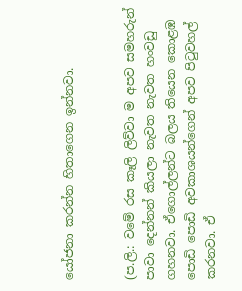යෝජනා කරන්න හිතාගෙන ඉන්නවා.


(ප.ලි.: වමේ රස කෑලි ලිව්වා ම අපව සමහරුන් පාවා දෙන්නන් කියලා නැවත නැවත හංවඩු ගහනවා. ඒගොල්ලන්ට බලය තියෙන කොළඹ පොඩි පොඩි අවකාශයන්ගෙන් අපව පිටුවහල් කරනවා. ඒ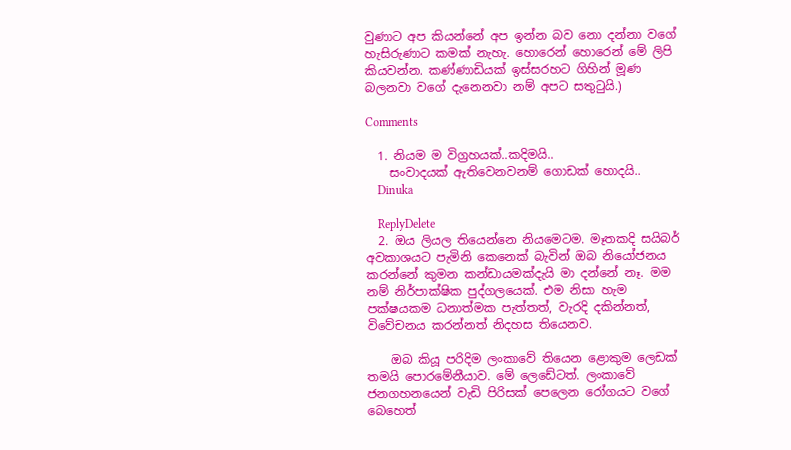වුණාට අප කියන්නේ අප ඉන්න බව නො දන්නා වගේ හැසිරුණාට කමක් නැහැ. හොරෙන් හොරෙන් මේ ලිපි කියවන්න. කණ්ණාඩියක් ඉස්සරහට ගිහින් මූණ බලනවා වගේ දැනෙනවා නම් අපට සතුටුයි.)

Comments

  1. නියම ම විග්‍රහයක්..කදිමයි..
    සංවාදයක් ඇතිවෙනවනම් ගොඩක් හොදයි..
    Dinuka

    ReplyDelete
  2. ඔය ලියල තියෙන්නෙ නියමෙටම. මෑතකදි සයිබර් අවකාශයට පැමිනි කෙනෙක් බැවින් ඔබ නියෝජනය කරන්නේ කුමන කන්ඩායමක්දැයි මා දන්නේ නෑ. මම නම් නිර්පාක්ෂික පුද්ගලයෙක්. එම නිසා හැම පක්ෂයකම ධනාත්මක පැත්තත්, වැරදි දකින්නත්, විවේචනය කරන්නත් නිදහස තියෙනව.

    ඔබ කියූ පරිදිම ලංකාවේ තියෙන ළොකුම ලෙඩක් තමයි පොරමේනීයාව. මේ ලෙඩේටත්. ලංකාවේ ජනගහනයෙන් වැඩි පිරිසක් පෙලෙන රෝගයට වගේ බෙහෙත්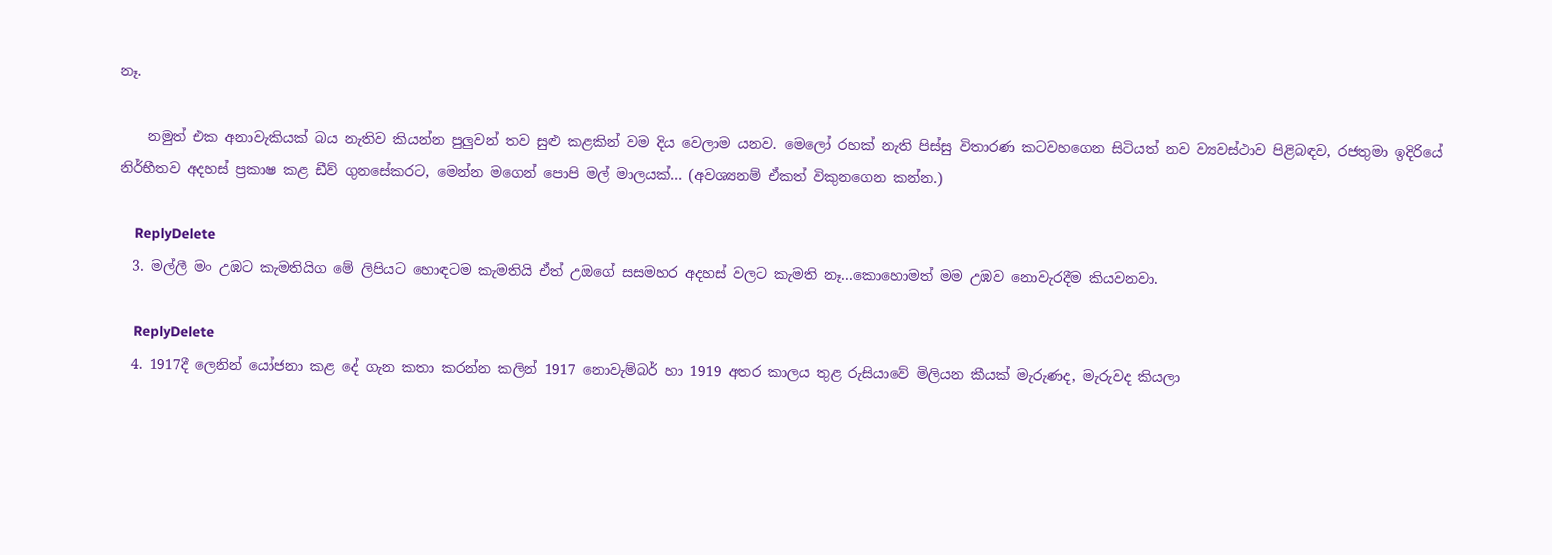නෑ.

    නමුත් එක අනාවැකියක් බය නැතිව කියන්න පුලුවන් තව සුළු කළකින් වම දිය වෙලාම යනව. මෙලෝ රහක් නැති පිස්සු විතාරණ කටවහගෙන සිටියත් නව ව්‍යවස්ථාව පිළිබඳව, රජතුමා ඉදිරියේ නිර්භීතව අදහස් ප්‍රකාෂ කළ ඩීව් ගුනසේකරට, මෙන්න මගෙන් පොපි මල් මාලයක්... (අවශ්‍යනම් ඒකත් විකුනගෙන කන්න.)

    ReplyDelete
  3. මල්ලී මං උඹට කැමතියිග මේ ලිපියට හොඳටම කැමතියි ඒත් උඔගේ සසමහර අදහස් වලට කැමති නෑ...කොහොමත් මම උඹව නොවැරදීම කියවනවා.

    ReplyDelete
  4. 1917දී ලෙනින් යෝජනා කළ දේ ගැන කතා කරන්න කලින් 1917 නොවැම්බර් හා 1919 අතර කාලය තුළ රුසියාවේ මිලියන කීයක් මැරුණද, මැරුවද කියලා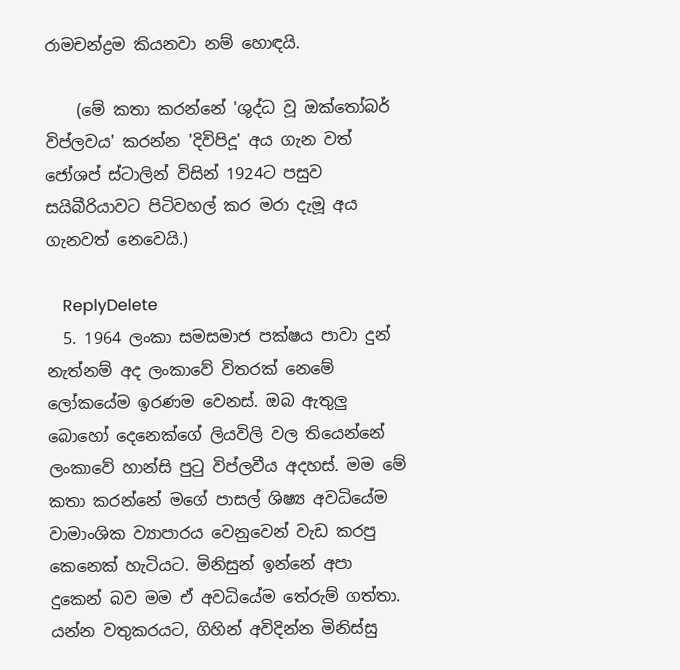රාමචන්ද්‍රම කියනවා නම් හොඳයි.

    (මේ කතා කරන්නේ 'ශුද්ධ වූ ඔක්තෝබර් විප්ලවය' කරන්න 'දිවිපිදූ' අය ගැන වත් ජෝශප් ස්ටාලින් විසින් 1924ට පසුව සයිබීරියාවට පිටිවහල් කර මරා දැමූ අය ගැනවත් නෙවෙයි.)

    ReplyDelete
  5. 1964 ලංකා සමසමාජ පක්ෂය පාවා දුන් නැත්නම් අද ලංකාවේ විතරක් නෙමේ ලෝකයේම ඉරණම වෙනස්. ඔබ ඇතුලු බොහෝ දෙනෙක්ගේ ලියවිලි වල තියෙන්නේ ලංකාවේ හාන්සි පුටු විප්ලවීය අදහස්. මම මේ කතා කරන්නේ මගේ පාසල් ශිෂ්‍ය අවධියේම වාමාංශික ව්‍යාපාරය වෙනුවෙන් වැඩ කරපු කෙනෙක් හැටියට. මිනිසුන් ඉන්නේ අපා දුකෙන් බව මම ඒ අවධියේම තේරුම් ගත්තා. යන්න වතුකරයට, ගිහින් අවිදින්න මිනිස්සු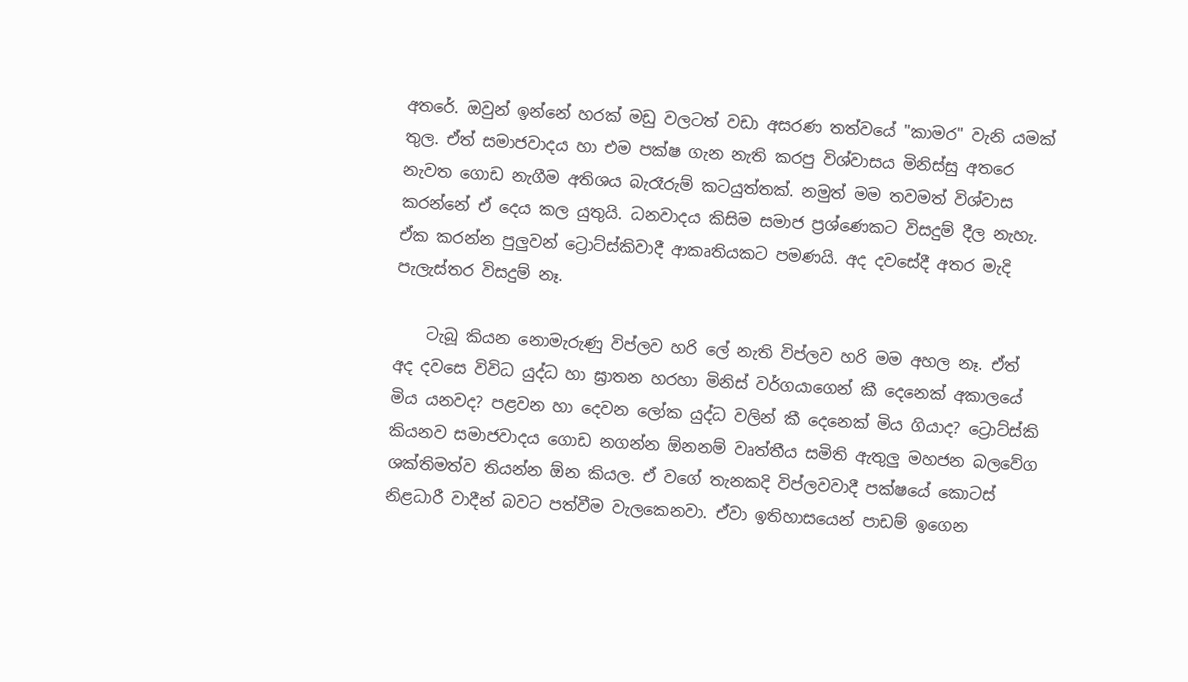අතරේ. ඔවුන් ඉන්නේ හරක් මඩු වලටත් වඩා අසරණ තත්වයේ "කාමර" වැනි යමක් තුල. ඒත් සමාජවාදය හා එම පක්ෂ ගැන නැති කරපු විශ්වාසය මිනිස්සු අතරෙ නැවත ගොඩ නැගීම අතිශය බැරෑරුම් කටයුත්තක්. නමුත් මම තවමත් විශ්වාස කරන්නේ ඒ දෙය කල යුතුයි. ධනවාදය කිසිම සමාජ ප්‍රශ්ණෙකට විසදුම් දීල නැහැ. ඒක කරන්න පුලුවන් ට්‍රොට්ස්කිවාදී ආකෘතියකට පමණයි. අද දවසේදී අතර මැදි පැලැස්තර විසදුම් නෑ.

    ටැබූ කියන නොමැරුණු විප්ලව හරි ලේ නැති විප්ලව හරි මම අහල නෑ. ඒත් අද දවසෙ විවිධ යුද්ධ හා ඝ්‍රාතන හරහා මිනිස් වර්ගයාගෙන් කී දෙනෙක් අකාලයේ මිය යනවද? පළවන හා දෙවන ලෝක යුද්ධ වලින් කී දෙනෙක් මිය ගියාද? ට්‍රොට්ස්කි කියනව සමාජවාදය ගොඩ නගන්න ඕනනම් වෘත්තීය සමිති ඇතුලු මහජන බලවේග ශක්තිමත්ව තියන්න ඕන කියල. ඒ වගේ තැනකදි විප්ලවවාදී පක්ෂයේ කොටස් නිළධාරී වාදීන් බවට පත්වීම වැලකෙනවා. ඒවා ඉතිහාසයෙන් පාඩම් ඉගෙන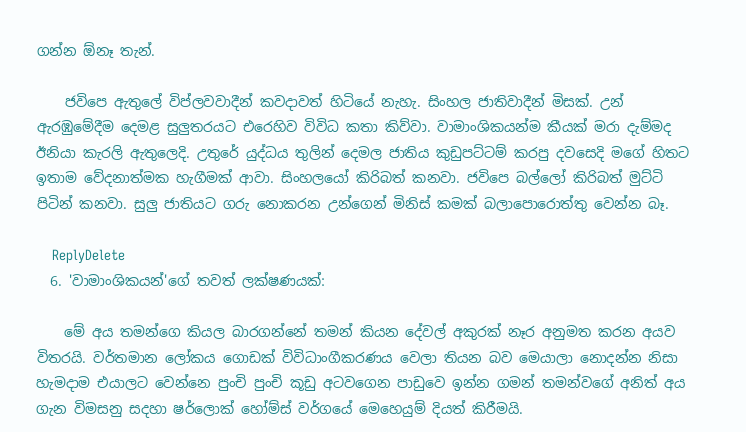ගන්න ඕනෑ තැන්.

    ජවිපෙ ඇතුලේ විප්ලවවාදීන් කවදාවත් හිටියේ නැහැ. සිංහල ජාතිවාදීන් මිසක්. උන් ඇරඹුමේදීම දෙමළ සුලුතරයට එරෙහිව විවිධ කතා කිව්වා. වාමාංශිකයන්ම කීයක් මරා දැම්මද ඊනියා කැරලි ඇතුලෙදි. උතුරේ යුද්ධය තුලින් දෙමල ජාතිය කුඩුපට්ටම් කරපු දවසෙදි මගේ හිතට ඉතාම වේදනාත්මක හැගීමක් ආවා. සිංහලයෝ කිරිබත් කනවා. ජවිපෙ බල්ලෝ කිරිබත් මුට්ටි පිටින් කනවා. සුලු ජාතියට ගරු නොකරන උන්ගෙන් මිනිස් කමක් බලාපොරොත්තු වෙන්න බෑ.

    ReplyDelete
  6. 'වාමාංශිකයන්'ගේ තවත් ලක්ෂණයක්:

    මේ අය තමන්ගෙ කියල බාරගන්නේ තමන් කියන දේවල් අකුරක් නෑර අනුමත කරන අයව විතරයි. වර්තමාන ලෝකය ගොඩක් විවිධාංගීකරණය වෙලා තියන බව මෙයාලා නොදන්න නිසා හැමදාම එයාලට වෙන්නෙ පුංචි පුංචි කූඩු අටවගෙන පාඩුවෙ ඉන්න ගමන් තමන්වගේ අනිත් අය ගැන විමසනු සදහා ෂර්ලොක් හෝම්ස් වර්ගයේ මෙහෙයුම් දියත් කිරීමයි.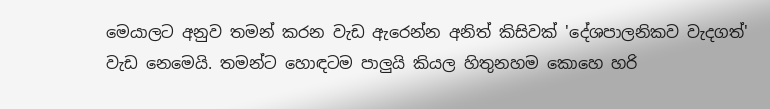මෙයාලට අනුව තමන් කරන වැඩ ඇරෙන්න අනිත් කිසිවක් 'දේශපාලනිකව වැදගත්' වැඩ නෙමෙයි. තමන්ට හොඳටම පාලුයි කියල හිතුනහම කොහෙ හරි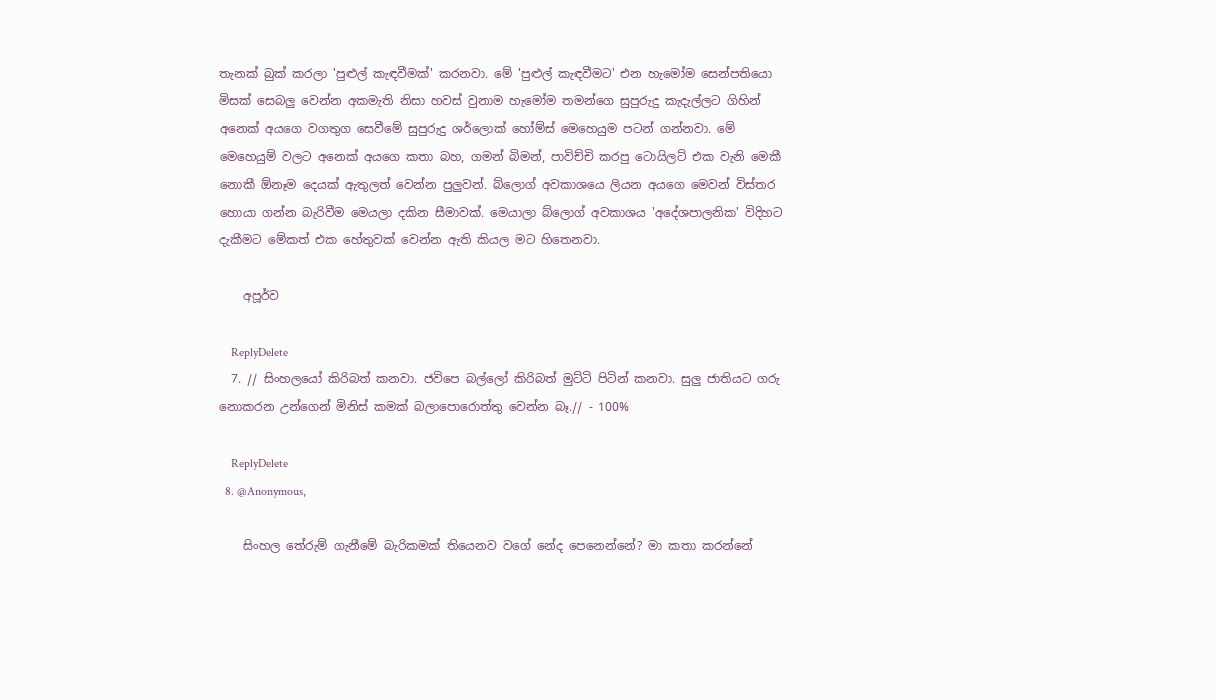තැනක් බුක් කරලා 'පුළුල් කැඳවීමක්' කරනවා. මේ 'පුළුල් කැඳවීමට' එන හැමෝම සෙන්පතියො මිසක් සෙබලු වෙන්න අකමැති නිසා හවස් වුනාම හැමෝම තමන්ගෙ සුපුරුදු කැදැල්ලට ගිහින් අනෙක් අයගෙ වගතුග සෙවීමේ සුපුරුදු ශර්ලොක් හෝම්ස් මෙහෙයුම පටන් ගන්නවා. මේ මෙහෙයුම් වලට අනෙක් අයගෙ කතා බහ, ගමන් බිමන්, පාවිච්චි කරපු ටොයිලට් එක වැනි මෙකී නොකී ඕනෑම දෙයක් ඇතුලත් වෙන්න පුලුවන්. බ්ලොග් අවකාශයෙ ලියන අයගෙ මෙවන් විස්තර හොයා ගන්න බැරිවීම මෙයලා දකින සීමාවක්. මෙයාලා බ්ලොග් අවකාශය 'අදේශපාලනික' විදිහට දැකීමට මේකත් එක හේතුවක් වෙන්න ඇති කියල මට හිතෙනවා.

    අපූර්ව

    ReplyDelete
  7. // සිංහලයෝ කිරිබත් කනවා. ජවිපෙ බල්ලෝ කිරිබත් මුට්ටි පිටින් කනවා. සුලු ජාතියට ගරු නොකරන උන්ගෙන් මිනිස් කමක් බලාපොරොත්තු වෙන්න බෑ.// - 100%

    ReplyDelete
  8. @Anonymous,

    සිංහල තේරුම් ගැනීමේ බැරිකමක් තියෙනව වගේ නේද පෙනෙන්නේ? මා කතා කරන්නේ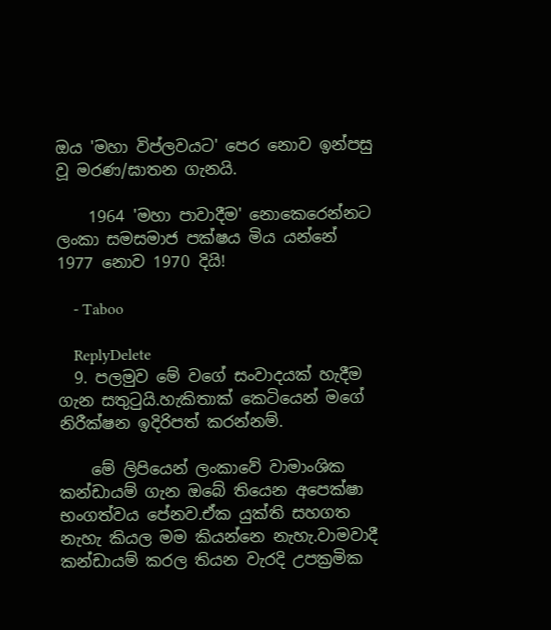ඔය 'මහා විප්ලවයට' පෙර නොව ඉන්පසු වූ මරණ/ඝාතන ගැනයි.

    1964 'මහා පාවාදීම' නොකෙරෙන්නට ලංකා සමසමාජ පක්ෂය මිය යන්නේ 1977 නොව 1970 දියි!

    - Taboo

    ReplyDelete
  9. පලමුව මේ වගේ සංවාදයක් හැදීම ගැන සතුටුයි.හැකිතාක් කෙටියෙන් මගේ නිරීක්ෂන ඉදිරිපත් කරන්නම්.

    මේ ලිපියෙන් ලංකාවේ වාමාංශික කන්ඩායම් ගැන ඔබේ තියෙන අපෙක්ෂා භංගත්වය පේනව.ඒක යුක්ති සහගත නැහැ කියල මම කියන්නෙ නැහැ.වාමවාදී කන්ඩායම් කරල තියන වැරදි උපක්‍රමික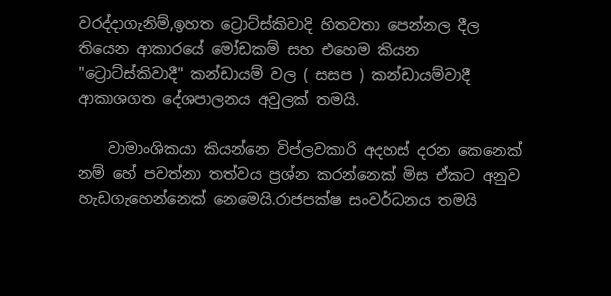වරද්දාගැනිම්,ඉහත ට්‍රොට්ස්කිවාදි හිතවතා පෙන්නල දීල තියෙන ආකාරයේ මෝඩකම් සහ එහෙම කියන "ට්‍රොට්ස්කිවාදී" කන්ඩායම් වල ( සසප ) කන්ඩායම්වාදී ආකාශගත දේශපාලනය අවුලක් තමයි.

    වාමාංශිකයා කියන්නෙ විප්ලවකාරි අදහස් දරන කෙනෙක් නම් හේ පවත්නා තත්වය ප්‍රශ්න කරන්නෙක් මිස ඒකට අනුව හැඩගැහෙන්නෙක් නෙමෙයි.රාජපක්ෂ සංවර්ධනය තමයි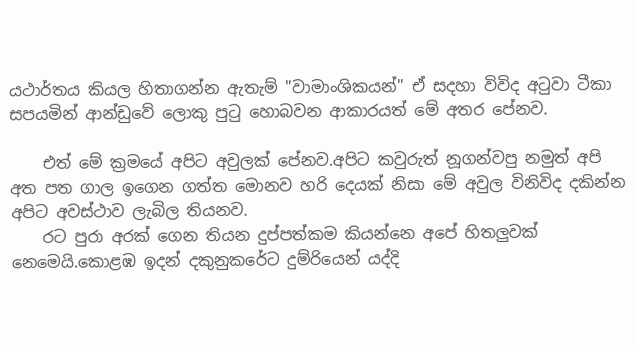යථාර්තය කියල හිතාගන්න ඇතැම් "වාමාංශිකයන්" ඒ සදහා විවිද අටුවා ටීකා සපයමින් ආන්ඩුවේ ලොකු පුටු හොබවන ආකාරයත් මේ අතර පේනව.

    එත් මේ ක්‍රමයේ අපිට අවුලක් පේනව.අපිට කවුරුත් නූගන්වපු නමුත් අපි අත පත ගාල ‍ඉගෙන ගත්ත මොනව හරි දෙයක් නිසා මේ අවුල විනිවිද දකින්න අපිට අවස්ථාව ලැබිල තියනව.
    රට පුරා අරක් ගෙන තියන දුප්පත්කම කියන්නෙ අපේ හිතලුවක් නෙමෙයි.කොළඹ ඉදන් දකුනුකරේට දුම්රියෙන් යද්දි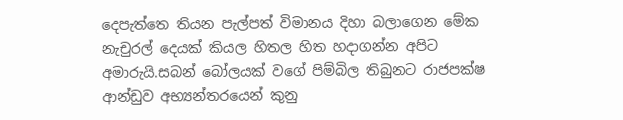දෙපැත්තෙ තියන පැල්පත් විමානය දිහා බලාගෙන මේක නැචුරල් දෙයක් කියල හිතල හිත හදාගන්න අපිට අමාරුයි.සබන් බෝලයක් වගේ පිම්බිල තිබුනට රාජපක්ෂ ආන්ඩුව අභ්‍යන්තරයෙන් කුනු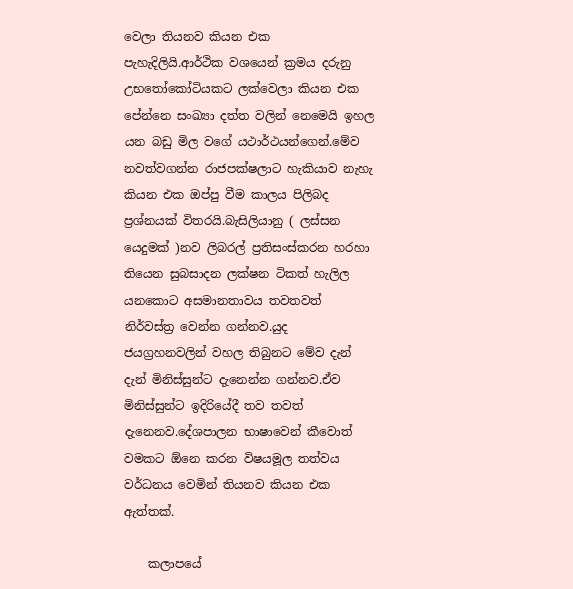වෙලා තියනව කියන එක පැහැදිලියි.ආර්ථික වශයෙන් ක්‍රමය දරුනු උභතෝකෝටියකට ලක්වෙලා කියන එක පේන්නෙ සංඛ්‍යා දත්ත වලින් නෙමෙයි ඉහල යන බඩු මිල වගේ යථාර්ථයන්ගෙන්.මේව නවත්වගන්න රාජපක්ෂලාට හැකියාව නැහැ කියන එක ඔප්පු වීම කාලය පිලිබද ප්‍රශ්නයක් විතරයි.බැසිලියානු ( ලස්සන යෙදුමක් )නව ලිබරල් ප්‍රතිසංස්කරන හරහා තියෙන සුබසාදන ලක්ෂන ටිකත් හැලිල යනකොට අසමානතාවය තවතවත් නිර්වස්‍ත්‍ර වෙන්න ගන්නව.යුද ජයග්‍රහනවලින් වහල තිබුනට මේව දැන් දැන් මිනිස්සුන්ට දැනෙන්න ගන්නව.ඒව මිනිස්සුන්ට ඉදිරියේදී තව තවත් දැනෙනව.දේශපාලන භාෂාවෙන් කීවොත් වමකට ඕනෙ කරන විෂයමූල තත්වය වර්ධනය වෙමින් තියනව කියන එක ඇත්තක්.

    කලාපයේ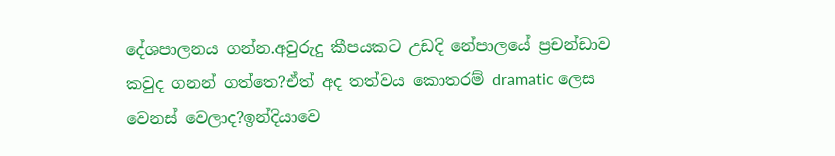දේශපාලනය ගන්න.අවුරුදු කීපයකට උඩදි නේපාලයේ ප්‍රචන්ඩාව කවුද ගනන් ගත්තෙ?ඒත් අද තත්වය කොතරම් dramatic ලෙස වෙනස් වෙලාද?ඉන්දියාවෙ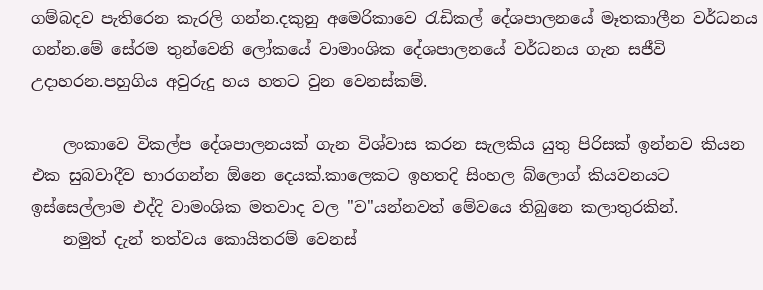ගම්බදව පැතිරෙන කැරලි ගන්න.දකුනු අමෙරිකාවෙ රැඩිකල් දේශපාලනයේ මෑතකාලීන වර්ධනය ගන්න.මේ සේරම තුන්වෙනි ලෝකයේ වාමාංශික දේශපාලනයේ වර්ධනය ගැන සජීවි උදාහරන.පහුගිය අවුරුදු හය හතට වුන වෙනස්කම්.

    ලංකාවෙ විකල්ප දේශපාලනයක් ගැන විශ්වාස කරන සැලකිය යුතු පිරිසක් ඉන්නව කියන එක සුබවාදීව භාරගන්න ඕනෙ දෙයක්.කාලෙකට ඉහතදි සිංහල බ්ලොග් කියවනයට ඉස්සෙල්ලාම එද්දි වාමංශික මතවාද වල "ව"යන්නවත් මේවයෙ තිබුනෙ කලාතුරකින්.
    නමුත් දැන් තත්වය කොයිතරම් වෙනස්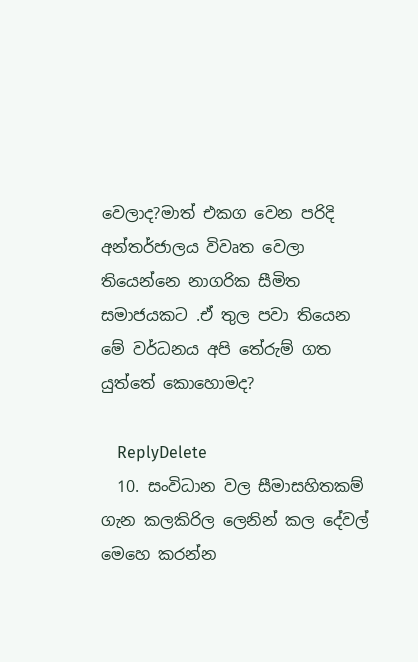වෙලාද?මාත් එකග වෙන පරිදි අන්තර්ජාලය විවෘත වෙලා තියෙන්නෙ නාගරික සීමිත සමාජයකට .ඒ තුල පවා තියෙන මේ වර්ධනය අපි තේරුම් ගත යුත්තේ කොහොමද?

    ReplyDelete
  10. සංවිධාන වල සීමාසහිතකම් ගැන කලකිරිල ලෙනින් කල දේවල් මෙහෙ කරන්න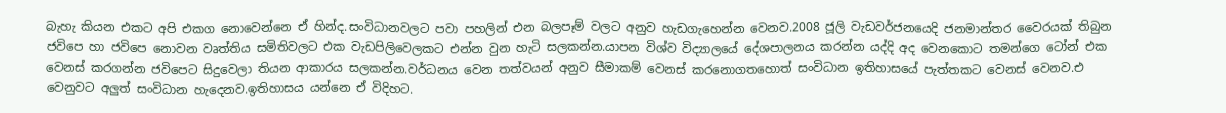බැහැ කියන එකට අපි එකග නොවෙන්නෙ ඒ හින්ද.සංවිධානවලට පවා පහලින් එන බලපෑම් වලට අනුව හැඩගැහෙන්න වෙනව.2008 ජූලි වැඩවර්ජනයෙදි ජනමාන්තර වෛරයක් තිබුන ජවිපෙ හා ජවිපෙ නොවන වෘත්තිය සමිතිවලට එක වැඩපිලිවෙලකට එන්න වුන හැටි සලකන්න.යාපන විශ්ව විද්‍යාලයේ දේශපාලනය කරන්න යද්දි අද වෙනකොට තමන්ගෙ ටෝන් එක වෙනස් කරගන්න ජවිපෙට සිදුවෙලා තියන ආකාරය සලකන්න.වර්ධනය වෙන තත්වයන් අනුව සීමාකම් වෙනස් කරනොගතහොත් සංවිධාන ඉතිහාසයේ පැත්තකට වෙනස් වෙනව.එ වෙනුවට අලුත් සංවිධාන හැදෙනව.ඉතිහාසය යන්නෙ ඒ විදිහට.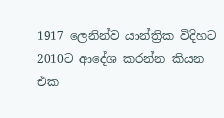1917 ලෙනින්ව යාන්ත්‍රික විදිහට 2010ට ආදේශ කරන්න කියන එක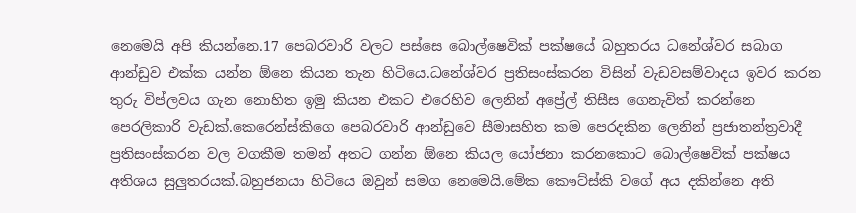නෙමෙයි අපි කියන්නෙ.17 පෙබරවාරි වලට පස්සෙ බොල්ෂෙවික් පක්ෂයේ බහුතරය ධනේශ්වර සබාග ආන්ඩුව එක්ක යන්න ඕනෙ කියන තැන හිටියෙ.ධනේශ්වර ප්‍රතිසංස්කරන විසින් වැඩවසම්වාදය ඉවර කරන තුරු විප්ලවය ගැන නොහිත ඉමු කියන එකට එරෙහිව ලෙනින් අප්‍රේල් තිසීස ගෙනැවිත් කරන්නෙ පෙරලිකාරි වැඩක්.කෙරෙන්ස්කිගෙ පෙබරවාරි ආන්ඩුවෙ සීමාසහිත කම පෙරදකින ලෙනින් ප්‍රජාතන්ත්‍රවාදී ප්‍රතිසංස්කරන වල වගකීම තමන් අතට ගන්න ඕනෙ කියල යෝජනා කරනකොට බොල්ෂෙවික් පක්ෂය අතිශය සුලුතරයක්.බහුජනයා හිටියෙ ඔවුන් සමග නෙමෙයි.මේක කෞට්ස්කි වගේ අය දකින්නෙ අති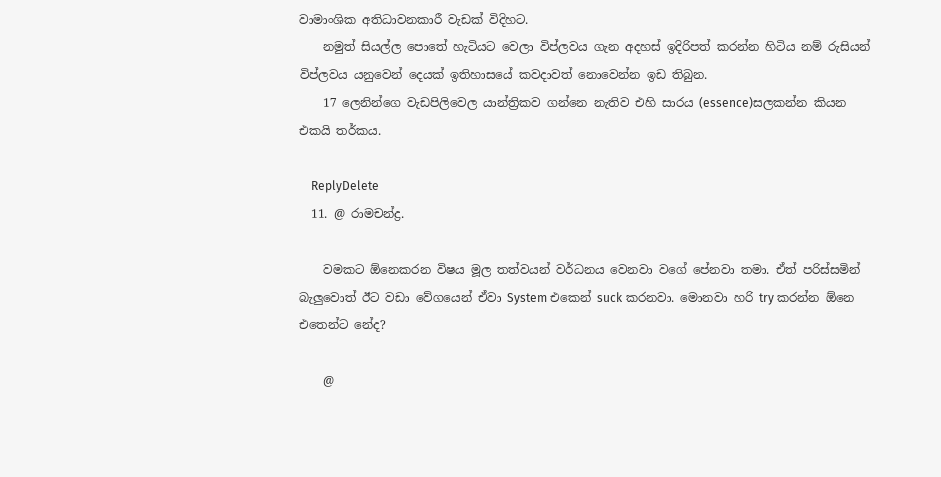වාමාංශික අතිධාවනකාරී වැඩක් විදිහට.
    නමුත් සියල්ල පොතේ හැටියට වෙලා විප්ලවය ගැන අදහස් ඉදිරිපත් කරන්න හිටිය නම් රුසියන් විප්ලවය යනුවෙන් දෙයක් ඉතිහාසයේ කවදාවත් නොවෙන්න ඉඩ තිබුන.
    17 ලෙනින්ගෙ වැඩපිලිවෙල යාන්ත්‍රිකව ගන්නෙ නැතිව එහි සාරය (essence)සලකන්න කියන එකයි තර්කය.

    ReplyDelete
  11. @ රාමචන්ද්‍ර.

    වමකට ඕනෙකරන විෂය මූල තත්වයන් වර්ධනය වෙනවා වගේ පේනවා තමා. ඒත් පරිස්සමින් බැලුවොත් ඊට වඩා වේගයෙන් ඒවා System එකෙන් suck කරනවා. මොනවා හරි try කරන්න ඕනෙ එතෙන්ට නේද?

    @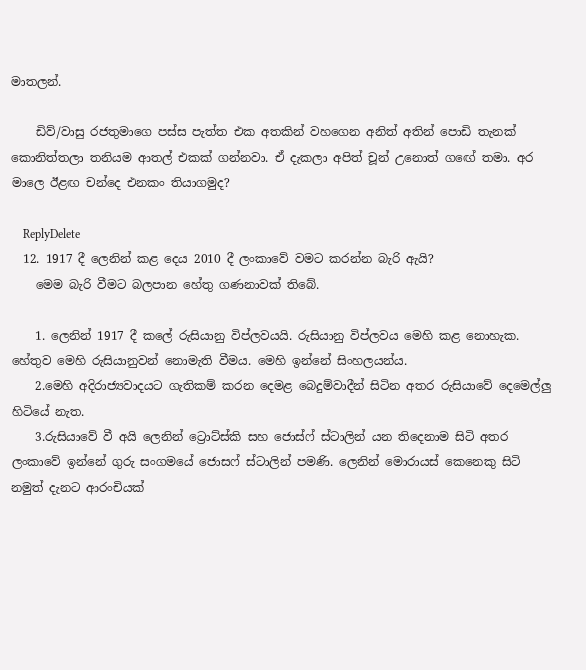මාතලන්.

    ඩිව්/වාසු රජතුමාගෙ පස්ස පැත්ත එක අතකින් වහගෙන අනිත් අතින් පොඩි තැනක් කොනිත්තලා තනියම ආතල් එකක් ගන්නවා. ඒ දැකලා අපිත් චූන් උනොත් ගඟේ තමා. අර මාලෙ ඊළඟ චන්දෙ එනකං තියාගමුද?

    ReplyDelete
  12. 1917 දී ලෙනින් කළ දෙය 2010 දී ලංකාවේ වමට කරන්න බැරි ඇයි?
    මෙම බැරි වීමට බලපාන හේතු ගණනාවක් තිබේ.

    1. ලෙනින් 1917 දී කලේ රුසියානු විප්ලවයයි. රුසියානු විප්ලවය මෙහි කළ නොහැක. හේතුව මෙහි රුසියානුවන් නොමැති වීමය. මෙහි ඉන්නේ සිංහලයන්ය.
    2.මෙහි අදිරාජ්‍යවාදයට ගැතිකම් කරන දෙමළ බෙදුම්වාදීන් සිටින අතර රුසියාවේ දෙමෙල්ලු හිටියේ නැත.
    3.රුසියාවේ වී අයි ලෙනින් ට්‍රොට්ස්කි සහ ජොස්ෆ් ස්ටාලින් යන තිදෙනාම සිටි අතර ලංකාවේ ඉන්නේ ගුරු සංගමයේ ජොසෆ් ස්ටාලින් පමණි. ලෙනින් මොරායස් කෙනෙකු සිටි නමුත් දැනට ආරංචියක්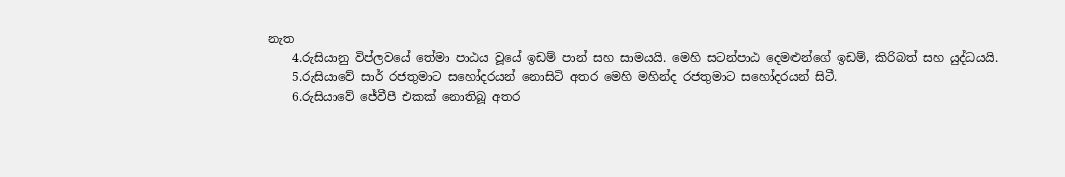නැත
    4.රුසියානු විප්ලවයේ තේමා පාඨය වූයේ ඉඩම් පාන් සහ සාමයයි. මෙහි සටන්පාඨ දෙමළුන්ගේ ඉඩම්, කිරිබත් සහ යුද්ධයයි.
    5.රුසියාවේ සාර් රජතුමාට සහෝදරයන් නොසිටි අතර මෙහි මහින්ද රජතුමාට සහෝදරයන් සිටී.
    6.රුසියාවේ ජේවීපී එකක් නොතිබූ අතර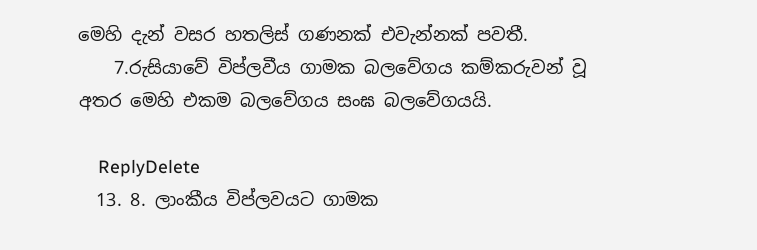මෙහි දැන් වසර හතලිස් ගණනක් එවැන්නක් පවතී.
    7.රුසියාවේ විප්ලවීය ගාමක බලවේගය කම්කරුවන් වූ අතර මෙහි එකම බලවේගය සංඝ බලවේගයයි.

    ReplyDelete
  13. 8. ලාංකීය විප්ලවයට ගාමක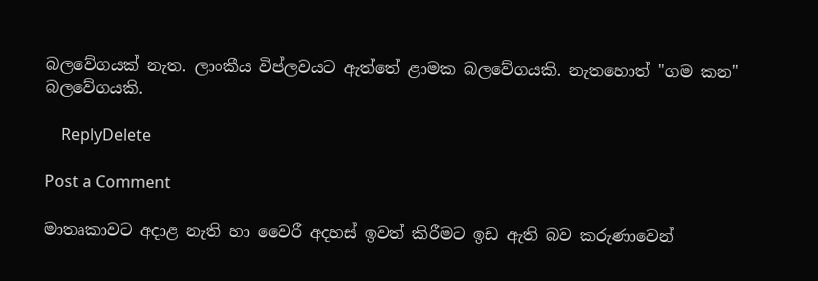බලවේගයක් නැත. ලාංකීය විප්ලවයට ඇත්තේ ළාමක බලවේගයකි. නැතහොත් "ගම කන" බලවේගයකි.

    ReplyDelete

Post a Comment

මාතෘකාවට අදාළ නැති හා වෛරී අදහස් ඉවත් කිරීමට ඉඩ ඇති බව කරුණාවෙන්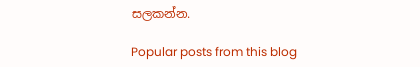සලකන්න.

Popular posts from this blog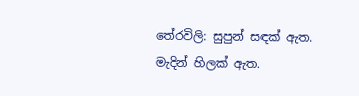තේරවිලි: සුපුන් සඳක් ඇත. මැදින් හිලක් ඇත.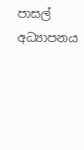පාසල් අධ්‍යාපනය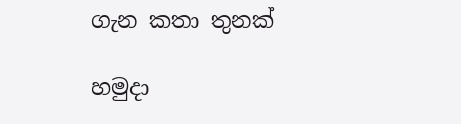ගැන කතා තුනක්

හමුදා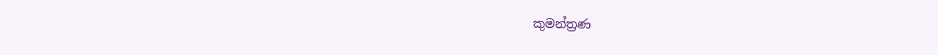කුමන්ත්‍රණ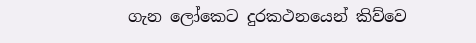ගැන ලෝකෙට දුරකථනයෙන් කිව්වෙ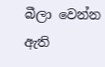බීලා වෙන්න ඇති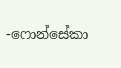-ෆොන්සේකා